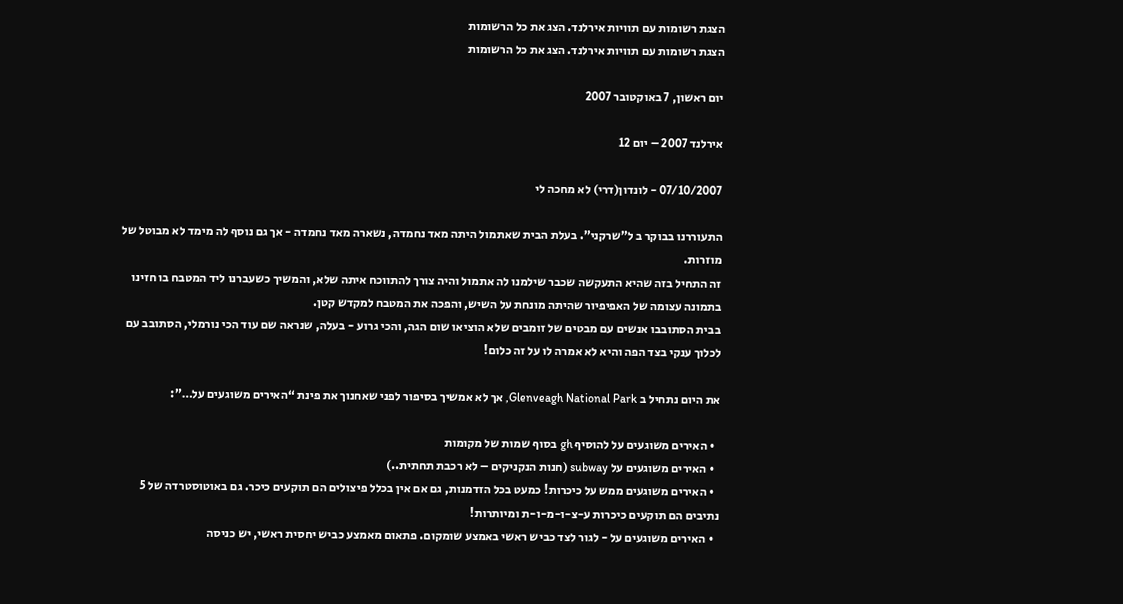הצגת רשומות עם תוויות אירלנד. הצג את כל הרשומות
הצגת רשומות עם תוויות אירלנד. הצג את כל הרשומות

יום ראשון, 7 באוקטובר 2007

אירלנד 2007 – יום 12

07/10/2007 - לונדון(דרי) לא מחכה לי

התעוררנו בבוקר ב ל”שרקני”. בעלת הבית שאתמול היתה מאד נחמדה, נשארה מאד נחמדה - אך גם נוסף לה מימד לא מבוטל של מוזרות.
זה התחיל בזה שהיא התעקשה שכבר שילמנו לה אתמול והיה צורך להתווכח איתה שלא, והמשיך כשעברנו ליד המטבח בו חזינו בתמונה עצומה של האפיפיור שהיתה מונחת על השיש, והפכה את המטבח למקדש קטן.
בבית הסתובבו אנשים עם מבטים של זומבים שלא הוציאו שום הגה, והכי גרוע - בעלה, שנראה שם עוד הכי נורמלי, הסתובב עם לכלוך ענקי בצד הפה והיא לא אמרה לו על זה כלום!

את היום נתחיל ב Glenveagh National Park, אך לא אמשיך בסיפור לפני שאחנוך את פינת “האירים משוגעים על…”:

  • האירים משוגעים על להוסיף gh בסוף שמות של מקומות
  • האירים משוגעים על subway (חנות הנקניקים – לא רכבת תחתית..)
  • האירים משוגעים ממש על כיכרות! כמעט בכל הזדמנות, גם אם אין בכלל פיצולים הם תוקעים כיכר. גם באוטוסטרדה של 5 נתיבים הם תוקעים כיכרות ע-צ-ו-מ-ו-ת ומיותרות!
  • האירים משוגעים על - לגור לצד כביש ראשי באמצע שומקום. פתאום מאמצע כביש יחסית ראשי, יש כניסה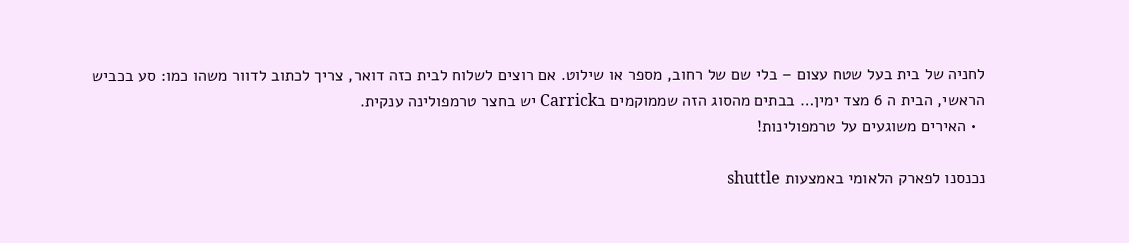לחניה של בית בעל שטח עצום – בלי שם של רחוב, מספר או שילוט. אם רוצים לשלוח לבית כזה דואר, צריך לכתוב לדוור משהו כמו: סע בכביש הראשי, הבית ה 6 מצד ימין… בבתים מהסוג הזה שממוקמים בCarrick יש בחצר טרמפולינה ענקית.
  • האירים משוגעים על טרמפולינות!

נכנסנו לפארק הלאומי באמצעות shuttle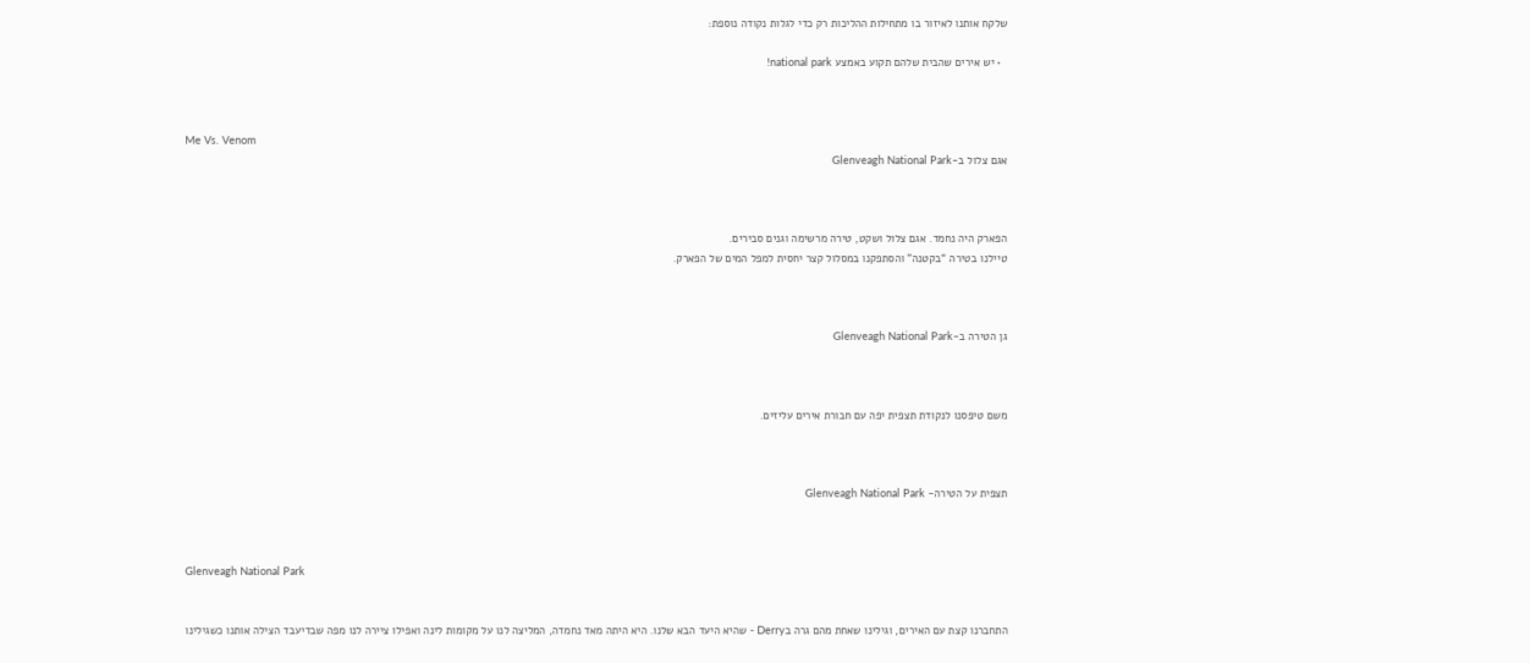שלקח אותנו לאיזור בו מתחילות ההליכות רק כדי לגלות נקודה נוספת:

  • יש אירים שהבית שלהם תקוע באמצע national park!



Me Vs. Venom
אגם צלול ב-Glenveagh National Park



הפארק היה נחמד. אגם צלול ושקט, טירה מרשימה וגנים סבירים.
טיילנו בטירה “בקטנה” והסתפקנו במסלול קצר יחסית למפל המים של הפארק.



גן הטירה ב-Glenveagh National Park



משם טיפסנו לנקודת תצפית יפה עם חבורת אירים עליזים.



תצפית על הטירה- Glenveagh National Park



Glenveagh National Park


התחברנו קצת עם האירים, וגילינו שאחת מהם גרה בDerry - שהיא היעד הבא שלנו. היא היתה מאד נחמדה, המליצה לנו על מקומות לינה ואפילו ציירה לנו מפה שבדיעבד הצילה אותנו כשגילינו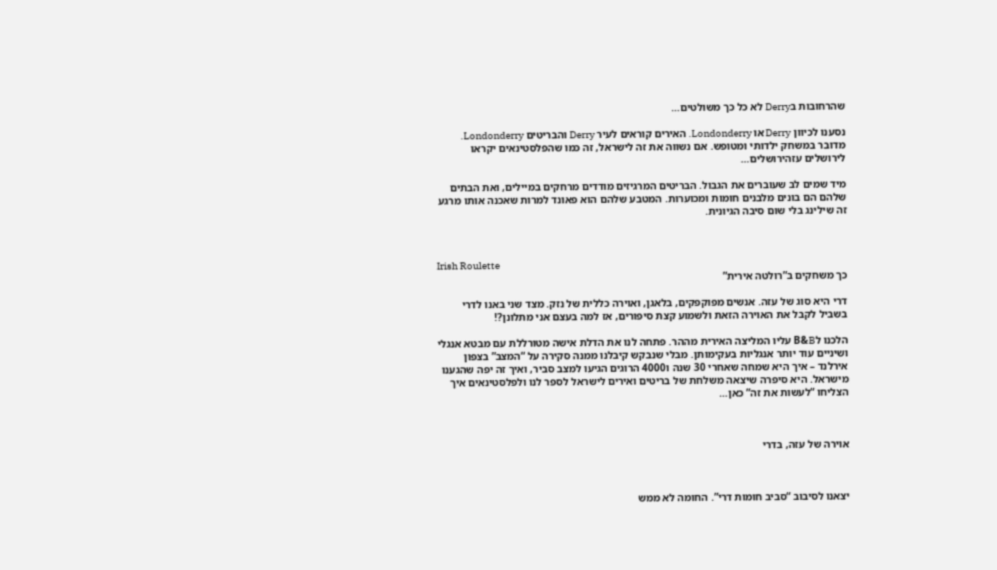שהרחובות בDerry לא כל כך משולטים…

נסענו לכיוון Derry או Londonderry. האירים קוראים לעיר Derry והבריטים Londonderry. מדובר במשחק ילדותי ומטופש. אם נשווה את זה לישראל, זה כמו שהפלסטינאים יקראו לירושלים עזהירושלים…

מיד שמים לב שעוברים את הגבול. הבריטים המרגיזים מודדים מרחקים במיילים, ואת הבתים שלהם הם בונים מלבנים חומות ומכוערות. המטבע שלהם הוא פאונד למרות שאכנה אותו מרגע זה שילינג בלי שום סיבה הגיונית.



Irish Roulette
כך משחקים ב”רולטה אירית”

דרי היא סוג של עזה. אנשים מפוקפקים, בלאגן, ואוירה כללית של נזק. מצד שני באנו לדרי בשביל לקבל את האוירה הזאת ולשמוע קצת סיפורים, אז למה בעצם אני מתלונן?!

הלכנו לB&B עליו המליצה האירית מההר. פתחה לנו את הדלת אישה מטורללת עם מבטא אנגלי ושיניים עוד יותר אנגליות בעקימותן. מבלי שנבקש קיבלנו ממנה סקירה על “המצב” בצפון אירלנד – איך היא שמחה שאחרי 30 שנה ו4000 הרוגים הגיעו למצב סביר, ואיך זה יפה שהגענו מישראל. היא סיפרה שיצאה משלחת של בריטים ואירים לישראל לספר לנו ולפלסטינאים איך הצליחו “לעשות את זה” כאן…



אוירה של עזה, בדרי



יצאנו לסיבוב “סביב חומות דרי”. החומה לא ממש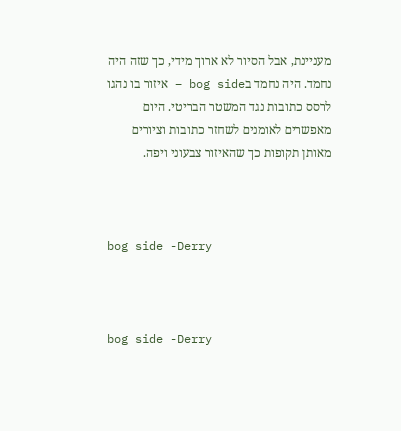מעניינת, אבל הסיור לא ארוך מידי, כך שזה היה נחמד. היה נחמד בbog side – איזור בו נהגו לרסס כתובות נגד המשטר הבריטי. היום מאפשרים לאומנים לשחזר כתובות וציורים מאותן תקופות כך שהאיזור צבעוני ויפה.



bog side -Derry



bog side -Derry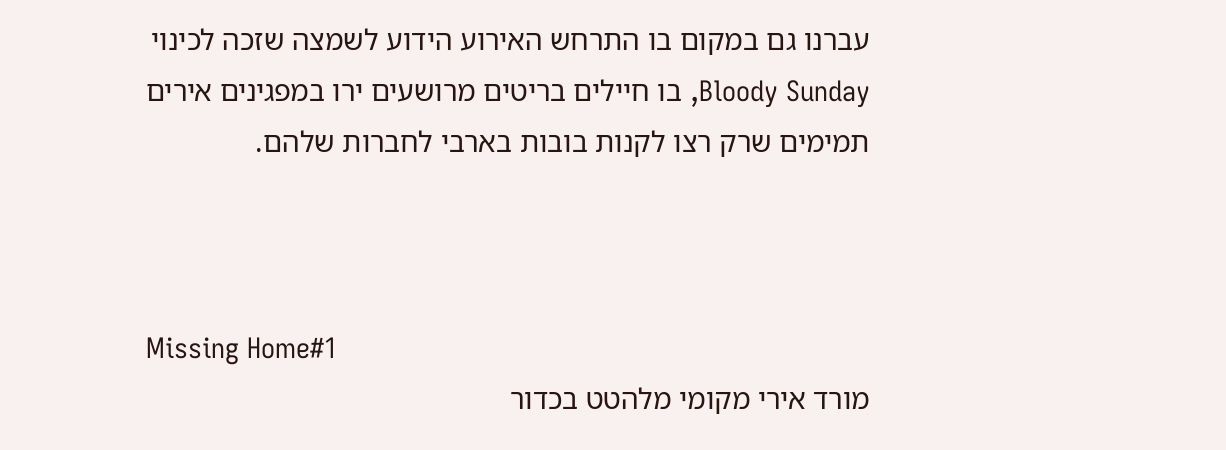עברנו גם במקום בו התרחש האירוע הידוע לשמצה שזכה לכינוי Bloody Sunday, בו חיילים בריטים מרושעים ירו במפגינים אירים תמימים שרק רצו לקנות בובות בארבי לחברות שלהם.



Missing Home#1
מורד אירי מקומי מלהטט בכדור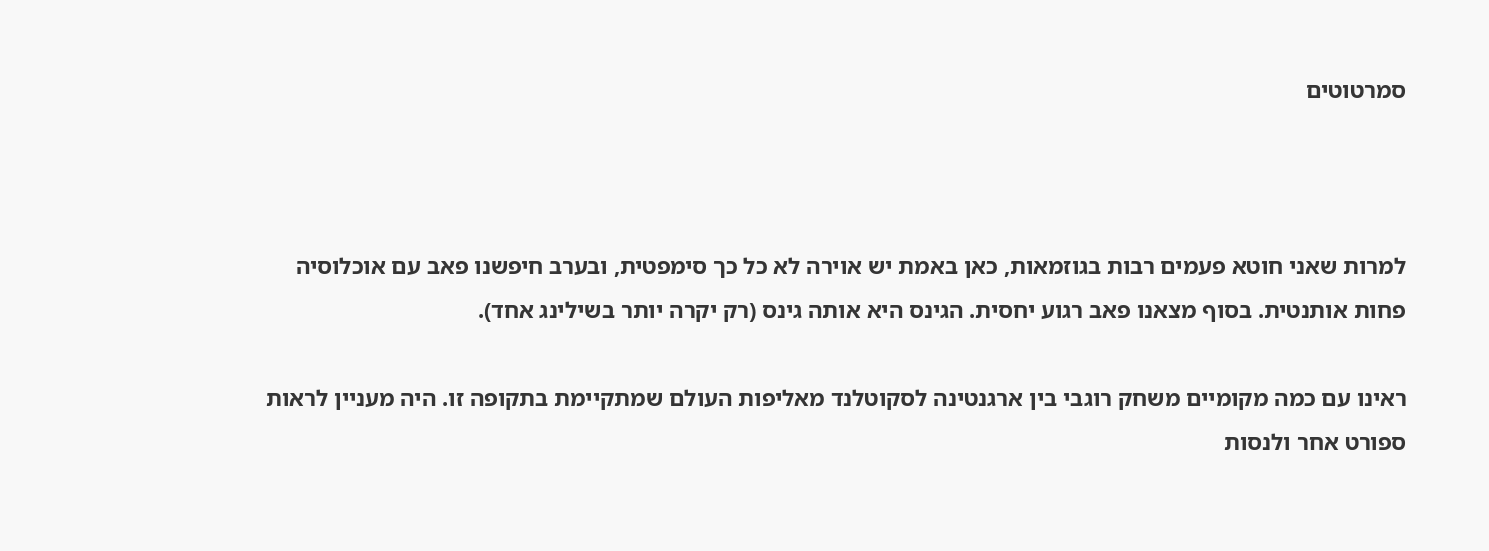סמרטוטים



למרות שאני חוטא פעמים רבות בגוזמאות, כאן באמת יש אוירה לא כל כך סימפטית, ובערב חיפשנו פאב עם אוכלוסיה פחות אותנטית. בסוף מצאנו פאב רגוע יחסית. הגינס היא אותה גינס (רק יקרה יותר בשילינג אחד).

ראינו עם כמה מקומיים משחק רוגבי בין ארגנטינה לסקוטלנד מאליפות העולם שמתקיימת בתקופה זו. היה מעניין לראות ספורט אחר ולנסות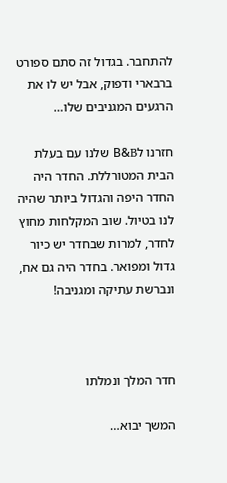להתחבר. בגדול זה סתם ספורט ברבארי ודפוק, אבל יש לו את הרגעים המגניבים שלו…

חזרנו לB&B שלנו עם בעלת הבית המטורללת. החדר היה החדר היפה והגדול ביותר שהיה לנו בטיול. שוב המקלחות מחוץ לחדר, למרות שבחדר יש כיור גדול ומפואר. בחדר היה גם אח, ונברשת עתיקה ומגניבה!



חדר המלך ונמלתו

המשך יבוא…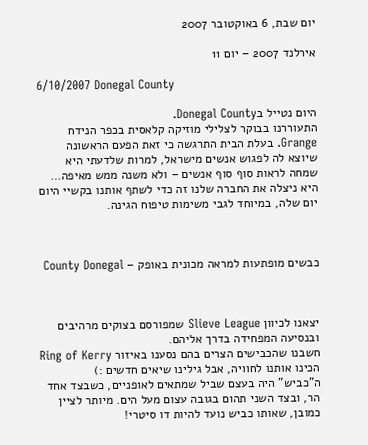יום שבת, 6 באוקטובר 2007

אירלנד 2007 – יום 11

6/10/2007 Donegal County

היום נטייל בDonegal County.
התעוררנו בבוקר לצלילי מוזיקה קלאסית בכפר הנידח Grange. בעלת הבית התרגשה כי זאת הפעם הראשונה שיוצא לה לפגוש אנשים מישראל, למרות שלדעתי היא שמחה לראות סוף סוף אנשים – ולא משנה ממש מאיפה…
היא ניצלה את החברה שלנו זה כדי לשתף אותנו בקשיי היום יום שלה, במיוחד לגבי משימות טיפוח הגינה.



כבשים מופתעות למראה מכונית באופק – County Donegal



יצאנו לכיוון Slieve League שמפורסם בצוקים מרהיבים ובנסיעה המפחידה בדרך אליהם.
חשבנו שהכבישים הצרים בהם נסענו באיזור Ring of Kerry הכינו אותנו לחוויה, אבל גילינו שיאים חדשים :)
ה”כביש” היה בעצם שביל שמתאים לאופניים, כשבצד אחד הר, ובצד השני תהום בגובה עצום מעל הים. מיותר לציין כמובן, שאותו כביש נועד להיות דו סיטרי!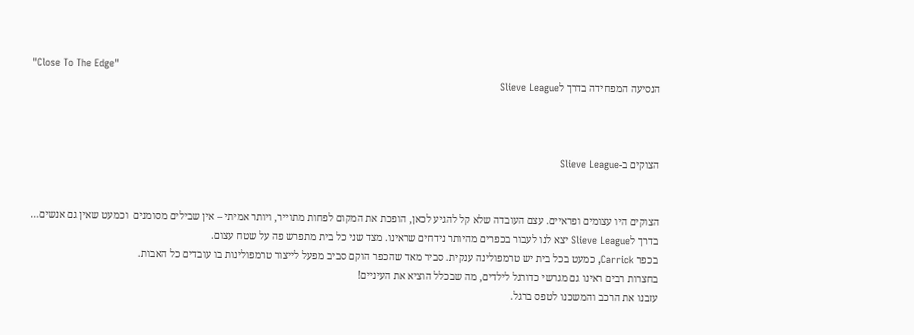"Close To The Edge"
הנסיעה המפחידה בדרך לSlieve League



הצוקים ב-Slieve League


הצוקים היו עצומים ופראיים. עצם העובדה שלא קל להגיע לכאן, הופכת את המקום לפחות מתוייר, ויותר אמיתי – אין שבילים מסומנים  וכמעט שאין גם אנשים…
בדרך לSlieve League יצא לנו לעבור בכפרים מהיותר נידחים שראינו. מצד שני כל בית מתפרש פה על שטח עצום.
בכפר Carrick, כמעט בכל בית יש טרמפולינה ענקית. סביר מאד שהכפר הוקם סביב מפעל לייצור טרמפולינות בו עובדים כל האבות.
בחצרות רבים ראינו גם מגרשי כדורגל לילדים, מה שבכלל הוציא את העיניים!
עזבנו את הרכב והמשכנו לטפס ברגל.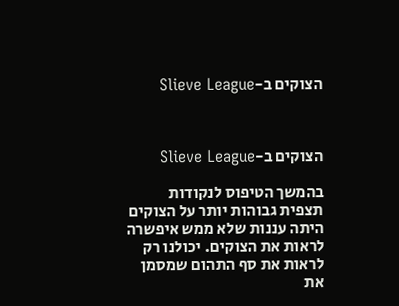הצוקים ב-Slieve League



הצוקים ב-Slieve League

בהמשך הטיפוס לנקודות תצפית גבוהות יותר על הצוקים היתה עננות שלא ממש איפשרה לראות את הצוקים. יכולנו רק לראות את סף התהום שמסמן את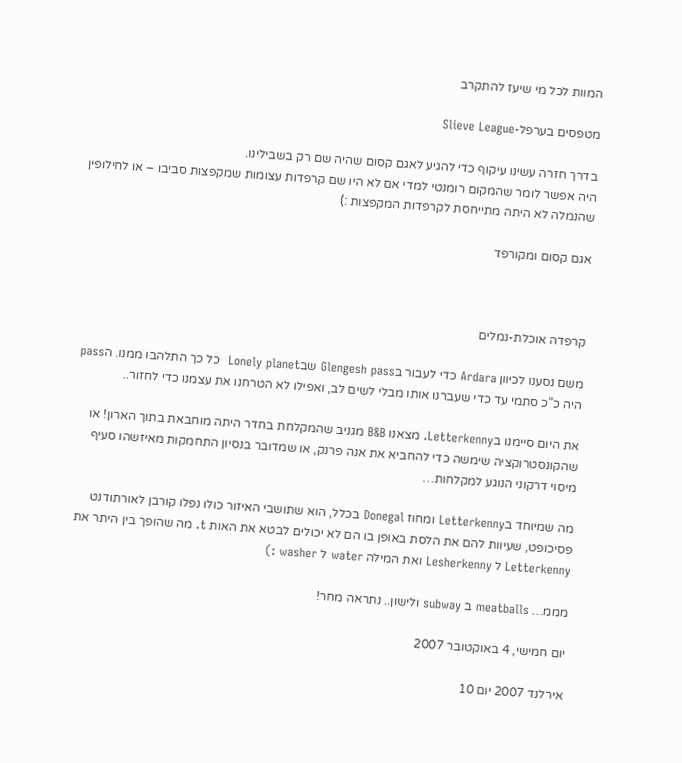המוות לכל מי שיעז להתקרב

מטפסים בערפל-Slieve League

בדרך חזרה עשינו עיקוף כדי להגיע לאגם קסום שהיה שם רק בשבילינו.
היה אפשר לומר שהמקום רומנטי למדי אם לא היו שם קרפדות עצומות שמקפצות סביבו – או לחילופין שהנמלה לא היתה מתייחסת לקרפדות המקפצות :)

אגם קסום ומקורפד



קרפדה אוכלת-נמלים

משם נסענו לכיוון Ardara כדי לעבור בGlengesh pass שבLonely planet  כל כך התלהבו ממנו. הpass היה כ”כ סתמי עד כדי שעברנו אותו מבלי לשים לב, ואפילו לא הטרחנו את עצמנו כדי לחזור..

את היום סיימנו בLetterkenny. מצאנו B&B מגניב שהמקלחת בחדר היתה מוחבאת בתוך הארון! או שהקונסטרוקציה שימשה כדי להחביא את אנה פרנק, או שמדובר בנסיון התחמקות מאיזשהו סעיף מיסוי דרקוני הנוגע למקלחות…

מה שמיוחד בLetterkenny ומחוז Donegal בכלל, הוא שתושבי האיזור כולו נפלו קורבן לאורתודנט פסיכופט, שעיוות להם את הלסת באופן בו הם לא יכולים לבטא את האות t. מה שהופך בין היתר את Letterkenny ל Lesherkenny ואת המילה water ל washer :)

מממ… meatballs ב subway ולישון.. נתראה מחר!

יום חמישי, 4 באוקטובר 2007

אירלנד 2007 יום 10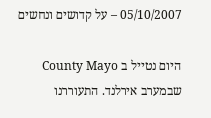05/10/2007 – על קדושים ונחשים

היום נטייל ב County Mayo שבמערב אירלנד. התעוררנו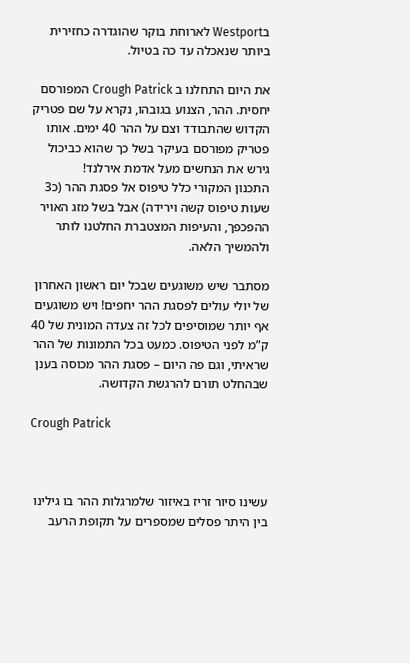בWestport לארוחת בוקר שהוגדרה כחזירית ביותר שנאכלה עד כה בטיול.

את היום התחלנו ב Crough Patrick המפורסם יחסית. ההר, הצנוע בגובהו, נקרא על שם פטריק הקדוש שהתבודד וצם על ההר 40 ימים. אותו פטריק מפורסם בעיקר בשל כך שהוא כביכול גירש את הנחשים מעל אדמת אירלנד!
התכנון המקורי כלל טיפוס אל פסגת ההר (כ3 שעות טיפוס קשה וירידה) אבל בשל מזג האויר ההפכפך, והעיפות המצטברת החלטנו לותר ולהמשיך הלאה.

מסתבר שיש משוגעים שבכל יום ראשון האחרון של יולי עולים לפסגת ההר יחפים! ויש משוגעים אף יותר שמוסיפים לכל זה צעדה המונית של 40 ק”מ לפני הטיפוס. כמעט בכל התמונות של ההר שראיתי, וגם פה היום – פסגת ההר מכוסה בענן שבהחלט תורם להרגשת הקדושה.

Crough Patrick



עשינו סיור זריז באיזור שלמרגלות ההר בו גילינו בין היתר פסלים שמספרים על תקופת הרעב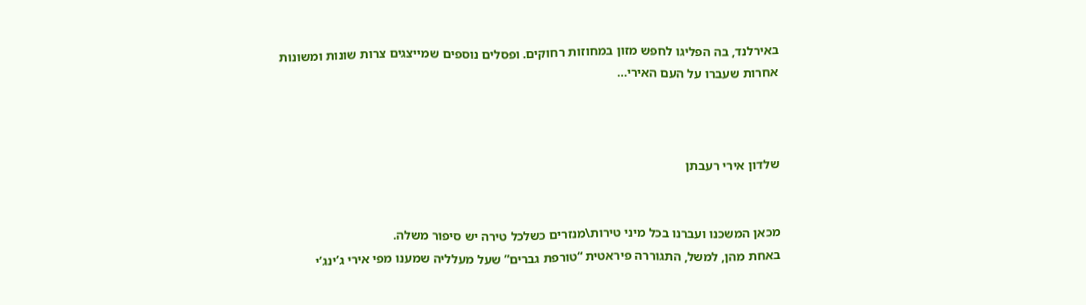באירלנד, בה הפליגו לחפש מזון במחוזות רחוקים. ופסלים נוספים שמייצגים צרות שונות ומשונות אחרות שעברו על העם האירי…



שלדון אירי רעבתן


מכאן המשכנו ועברנו בכל מיני טירות\מנזרים כשלכל טירה יש סיפור משלה.
באחת מהן, למשל, התגוררה פיראטית “טורפת גברים” שעל מעלליה שמענו מפי אירי ג’ינג’י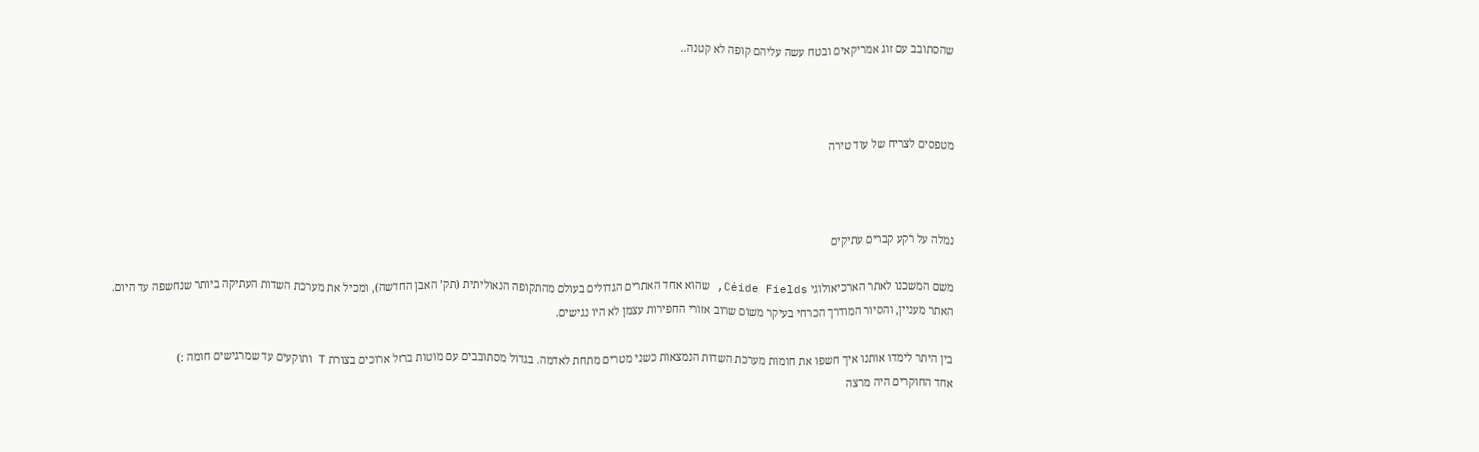שהסתובב עם זוג אמריקאים ובטח עשה עליהם קופה לא קטנה..



מטפסים לצריח של עוד טירה



נמלה על רקע קברים עתיקים

משם המשכנו לאתר הארכיאולוגי Céide Fields, שהוא אחד האתרים הגדולים בעולם מהתקופה הנאוליתית (תק’ האבן החדשה), ומכיל את מערכת השדות העתיקה ביותר שנחשפה עד היום.
האתר מעניין, והסיור המודרך הכרחי בעיקר משום שרוב אזורי החפירות עצמן לא היו נגישים.

בין היתר לימדו אותנו איך חשפו את חומות מערכת השדות הנמצאות כשני מטרים מתחת לאדמה. בגדול מסתובבים עם מוטות ברזל ארוכים בצורת T ותוקעים עד שמרגישים חומה :)
אחד החוקרים היה מרצה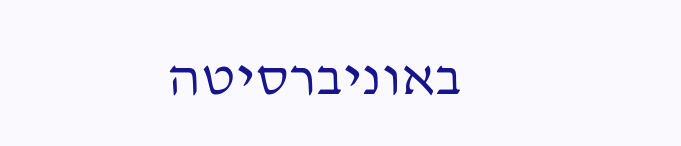באוניברסיטה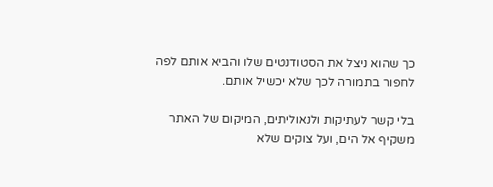כך שהוא ניצל את הסטודנטים שלו והביא אותם לפה לחפור בתמורה לכך שלא יכשיל אותם.

בלי קשר לעתיקות ולנאוליתים, המיקום של האתר משקיף אל הים, ועל צוקים שלא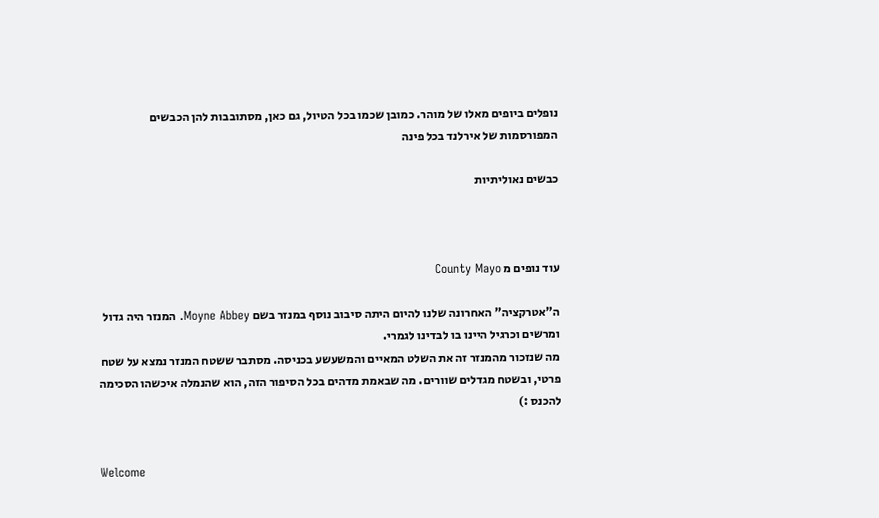נופלים ביופים מאלו של מוהר. כמובן שכמו בכל הטיול, גם כאן, מסתובבות להן הכבשים המפורסמות של אירלנד בכל פינה

כבשים נאוליתיות



עוד נופים מ County Mayo

ה”אטרקציה” האחרונה שלנו להיום היתה סיבוב נוסף במנזר בשם Moyne Abbey. המנזר היה גדול ומרשים וכרגיל היינו בו לבדינו לגמרי.
מה שנזכור מהמנזר זה את השלט המאיים והמשעשע בכניסה. מסתבר ששטח המנזר נמצא על שטח פרטי, ובשטח מגדלים שוורים. מה שבאמת מדהים בכל הסיפור הזה, הוא שהנמלה איכשהו הסכימה להכנס :)


Welcome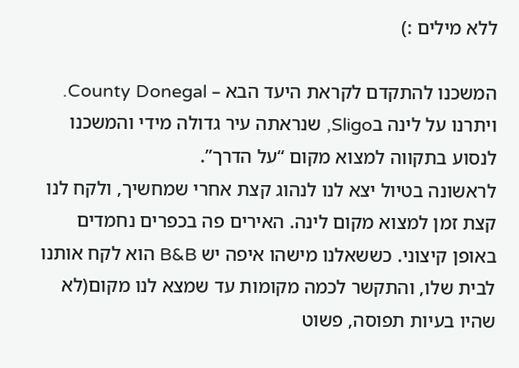ללא מילים :)

המשכנו להתקדם לקראת היעד הבא – County Donegal. ויתרנו על לינה בSligo, שנראתה עיר גדולה מידי והמשכנו לנסוע בתקווה למצוא מקום “על הדרך”.
לראשונה בטיול יצא לנו לנהוג קצת אחרי שמחשיך, ולקח לנו קצת זמן למצוא מקום לינה. האירים פה בכפרים נחמדים באופן קיצוני. כששאלנו מישהו איפה יש B&B הוא לקח אותנו לבית שלו, והתקשר לכמה מקומות עד שמצא לנו מקום(לא שהיו בעיות תפוסה, פשוט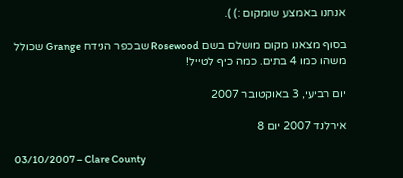אנחנו באמצע שומקום :) ).

בסוף מצאנו מקום מושלם בשם Rosewood שבכפר הנידח Grange שכולל משהו כמו 4 בתים. כמה כיף לטייל!

יום רביעי, 3 באוקטובר 2007

אירלנד 2007 יום 8

03/10/2007 – Clare County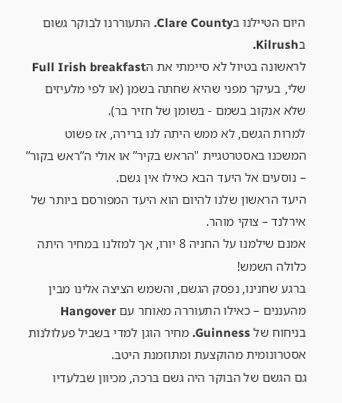היום הטיילנו בClare County. התעוררנו לבוקר גשום בKilrush.
לראשונה בטיול לא סיימתי את הFull Irish breakfast שלי, בעיקר מפני שהיא שחתה בשמן (או לפי מלעיזים שלא אנקוב בשמם - בשומן של חזיר בר).
למרות הגשם, לא ממש היתה לנו ברירה, אז פשוט המשכנו באסטרטגיית "הראש בקיר” או אולי ה”ראש בקור” – נוסעים אל היעד הבא כאילו אין גשם.
היעד הראשון שלנו להיום הוא היעד המפורסם ביותר של אירלנד – צוקי מוהר.
אמנם שילמנו על החניה 8 יורו, אך למזלנו במחיר היתה כלולה השמש!
ברגע שחנינו, נפסק הגשם, והשמש הציצה אלינו מבין מהעננים – כאילו התעוררה מאוחר עם Hangover בניחוח של Guinness. מחיר הוגן למדי בשביל פעלולנות אסטרונומית מהוקצעת ומתוזמנת היטב.
גם הגשם של הבוקר היה גשם ברכה, מכיוון שבלעדיו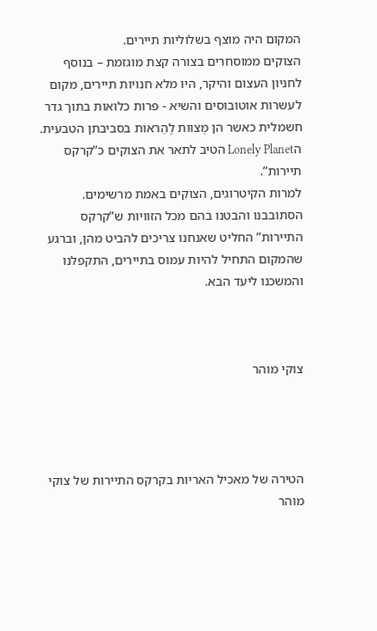המקום היה מוצף בשלוליות תיירים.
הצוקים ממוסחרים בצורה קצת מוגזמת – בנוסף לחניון העצום והיקר, היו מלא חנויות תיירים, מקום לעשרות אוטובוסים והשיא - פרות כלואות בתוך גדר חשמלית כאשר הן מְצוּות לֶהֵראוֹת בסביבתן הטבעית. הLonely Planet הטיב לתאר את הצוקים כ”קרקס תיירות”.
למרות הקיטרוגים, הצוקים באמת מרשימים. הסתובבנו והבטנו בהם מכל הזוויות ש”קרקס התיירות” החליט שאנחנו צריכים להביט מהן, וברגע שהמקום התחיל להיות עמוס בתיירים, התקפלנו והמשכנו ליעד הבא.



צוקי מוהר




הטירה של מאכיל האריות בקרקס התיירות של צוקי מוהר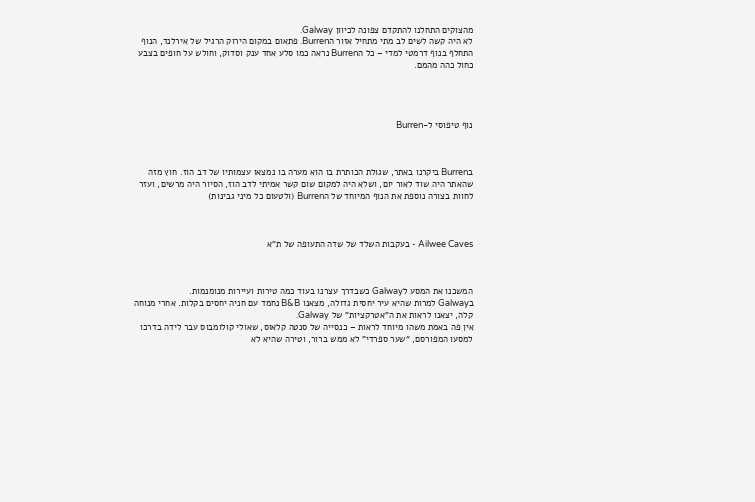מהצוקים התחלנו להתקדם צפונה לכיוון Galway.
לא היה קשה לשים לב מתי מתחיל אזור הBurren. פתאום במקום הירוק הרגיל של אירלנד, הנוף התחלף בנוף דרמטי למדי – כל הBurren נראה כמו סלע אחד ענק וסדוק, וחולש על חופים בצבע כחול כהה מהמם.




נוף טיפוסי ל-Burren



בBurren ביקרנו באתר, שגולת הכותרת בו הוא מערה בו נמצאו עצמותיו של דב הוז. חוץ מזה שהאתר היה שוד לאור יום, ושלא היה למקום שום קשר אמיתי לדב הוז, הסיור היה מרשים, ועזר
לחוות בצורה נוספת את הנוף המיוחד של הBurren (ולטעום כל מיני גבינות)



Ailwee Caves - בעקבות השלד של שדה התעופה של ת"א



המשכנו את המסע לGalway כשבדרך עצרנו בעוד כמה טירות ועיירות מנומנמות.
בGalway למרות שהיא עיר יחסית גדולה, מצאנו B&B נחמד עם חניה יחסים בקלות. אחרי מנוחה קלה, יצאנו לראות את ה”אטרקציות” של Galway.
אין פה באמת משהו מיוחד לראות – כנסייה של סנטה קלאוס, שאולי קולומבוס עבר לידה בדרכו למסעו המפורסם, “שער ספרדי” לא ממש ברור, וטירה שהיא לא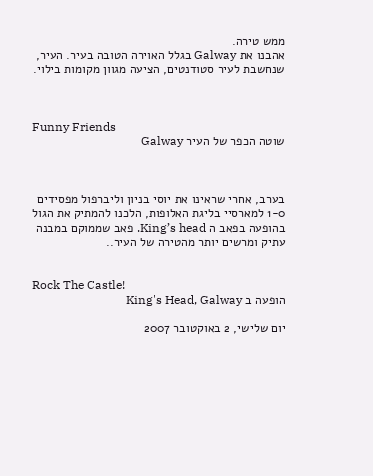ממש טירה.
אהבנו את Galway בגלל האוירה הטובה בעיר. העיר, שנחשבת לעיר סטודנטים, הציעה מגוון מקומות בילוי.



Funny Friends
שוטה הכפר של העיר Galway



בערב, אחרי שראינו את יוסי בניון וליברפול מפסידים 1-0 למארסיי בליגת האלופות, הלכנו להמתיק את הגול בהופעה בפאב ה King’s head. פאב שממוקם במבנה עתיק ומרשים יותר מהטירה של העיר..


Rock The Castle!
הופעה ב King's Head, Galway

יום שלישי, 2 באוקטובר 2007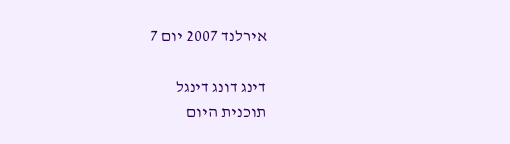אירלנד 2007 יום 7

דינג דונג דינגל
תוכנית היום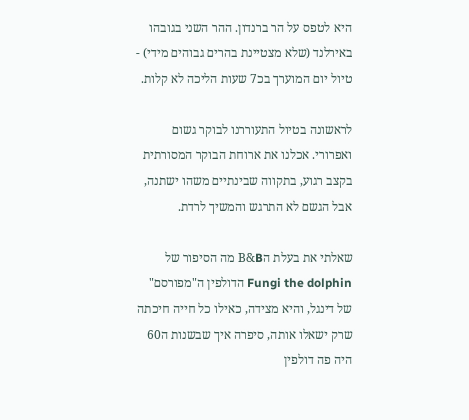היא לטפס על הר ברנדון. ההר השני בגובהו באירלנד (שלא מצטיינת בהרים גבוהים מידי) - טיול יום המוערך בכ7 שעות הליכה לא קלות.

לראשונה בטיול התעוררנו לבוקר גשום ואפרורי. אכלנו את ארוחת הבוקר המסורתית בקצב רגוע, בתקווה שבינתיים משהו ישתנה, אבל הגשם לא התרגש והמשיך לרדת.

שאלתי את בעלת הB&B מה הסיפור של Fungi the dolphin הדולפין ה"מפורסם" של דינגל, והיא מצידה, כאילו כל חייה חיכתה שרק ישאלו אותה, סיפרה איך שבשנות ה60 היה פה דולפין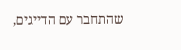שהתחבר עם הדייגים,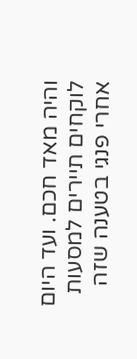והיה מאד חכם. ועד היום לוקחים תיירים למסעות אחרי פנגי בטענה שזה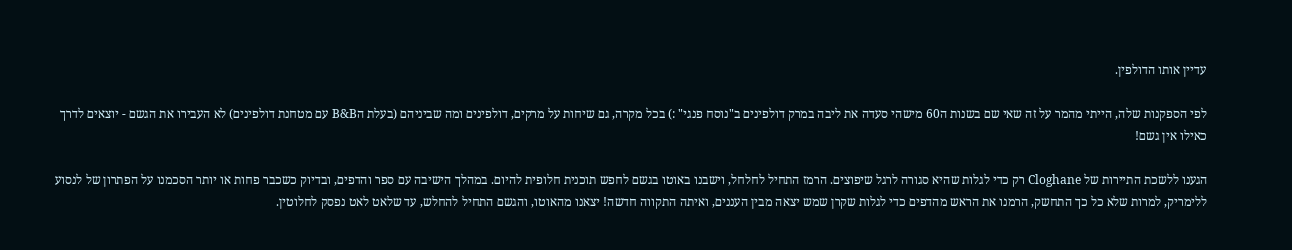עדיין אותו הדולפין.

לפי הספקנות שלה, הייתי מהמר על זה שאי שם בשנות ה60 מישהי סעדה את ליבה במרק דולפינים ב"נוסח פנגי" :) בכל מקרה, גם שיחות על מרקים, דולפינים ומה שביניהם (בעלת הB&B עם מטחנת דולפינים) לא העבירו את הגשם - יוצאים לדרך כאילו אין גשם!

הגענו ללשכת התיירות של Cloghane רק כדי לגלות שהיא סגורה לרגל שיפוצים. הרמז התחיל לחלחל, וישבנו באוטו בגשם לחפש תוכנית חלופית להיום. במהלך הישיבה עם ספר והדפים, ובדיוק כשכבר פחות או יותר הסכמנו על הפתרון של לנסוע ללימריק, למרות שלא כל כך התחשק, הרמנו את הראש מהדפים כדי לגלות שקרן שמש יצאה מבין העננים, ואיתה התקווה חדשה! יצאנו מהאוטו, והגשם התחיל להחלש, עד שלאט לאט נפסק לחלוטין.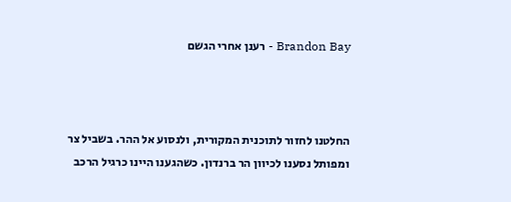Brandon Bay - רענן אחרי הגשם



החלטנו לחזור לתוכנית המקורית, ולנסוע אל ההר. בשביל צר ומפותל נסענו לכיוון הר ברנדון. כשהגענו היינו כרגיל הרכב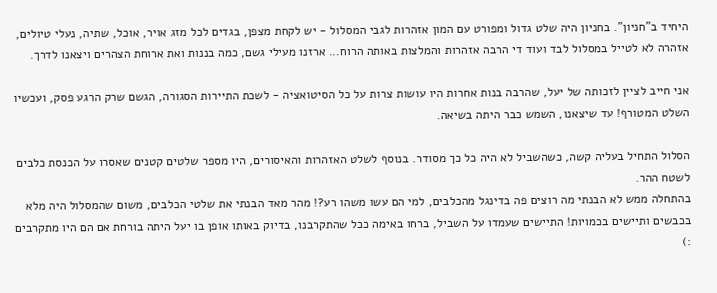היחיד ב"חניון". בחניון היה שלט גדול ומפורט עם המון אזהרות לגבי המסלול - יש לקחת מצפן, בגדים לכל מזג אויר, אוכל, שתיה, נעלי טיולים, אזהרה לא לטייל במסלול לבד ועוד די הרבה אזהרות והמלצות באותה הרוח... ארזנו מעילי גשם, כמה בננות ואת ארוחת הצהרים ויצאנו לדרך.

אני חייב לציין לזכותה של יעל, שהרבה בנות אחרות היו עושות צרות על כל הסיטואציה - לשכת התיירות הסגורה, הגשם שרק הרגע פסק, ועכשיו השלט המטורף! עד שיצאנו, השמש כבר היתה בשיאה.

הסלול התחיל בעליה קשה, כשהשביל לא היה כל כך מסודר. בנוסף לשלט האזהרות והאיסורים, היו מספר שלטים קטנים שאסרו על הכנסת כלבים לשטח ההר.
בהתחלה ממש לא הבנתי מה רוצים פה בדינגל מהכלבים, למי הם עשו משהו רע?! מהר מאד הבנתי את שלטי הכלבים, משום שהמסלול היה מלא בכבשים ותיישים בכמויות! התיישים שעמדו על השביל, ברחו באימה ככל שהתקרבנו, בדיוק באותו אופן בו יעל היתה בורחת אם הם היו מתקרבים :)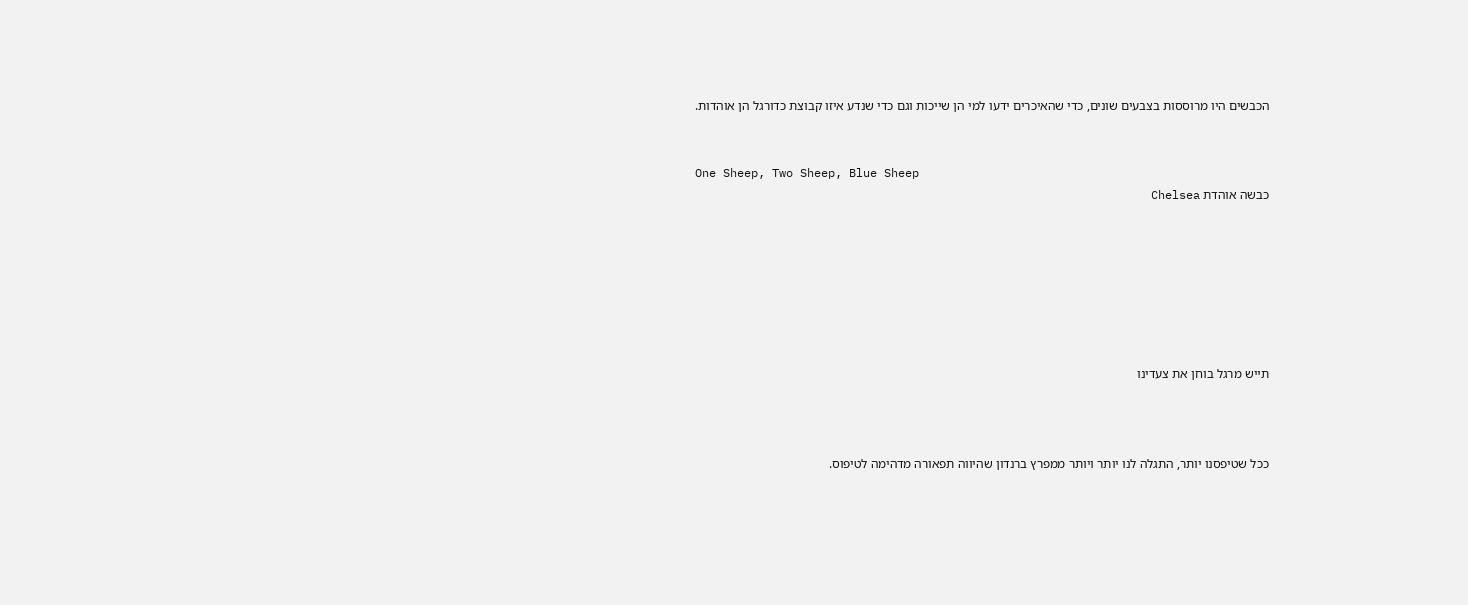הכבשים היו מרוססות בצבעים שונים, כדי שהאיכרים ידעו למי הן שייכות וגם כדי שנדע איזו קבוצת כדורגל הן אוהדות.


One Sheep, Two Sheep, Blue Sheep
כבשה אוהדת Chelsea







תייש מרגל בוחן את צעדינו



ככל שטיפסנו יותר, התגלה לנו יותר ויותר ממפרץ ברנדון שהיווה תפאורה מדהימה לטיפוס.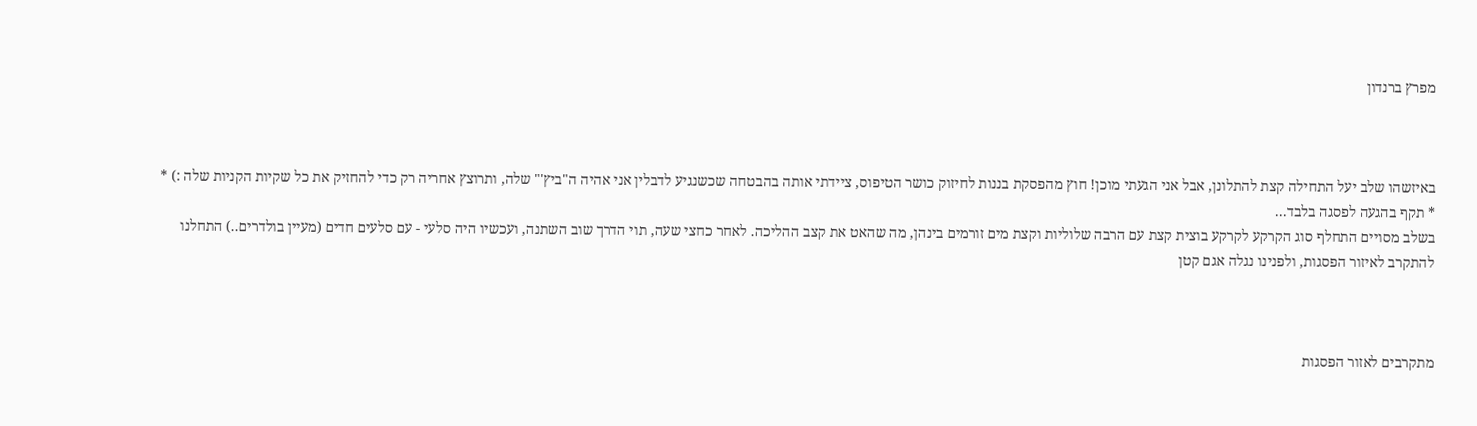מפרץ ברנדון



באיזשהו שלב יעל התחילה קצת להתלונן, אבל אני הגעתי מוכן! חוץ מהפסקת בננות לחיזוק כושר הטיפוס, ציידתי אותה בהבטחה שכשנגיע לדבלין אני אהיה ה"ביץ'" שלה, ותרוצץ אחריה רק כדי להחזיק את כל שקיות הקניות שלה :) *
* תקף בהגעה לפסגה בלבד...
בשלב מסויים התחלף סוג הקרקע לקרקע בוצית קצת עם הרבה שלוליות וקצת מים זורמים בינהן, מה שהאט את קצב ההליכה. לאחר כחצי שעה, תוי הדרך שוב השתנה, ועכשיו היה סלעי - עם סלעים חדים (מעיין בולדרים..) התחלנו להתקרב לאיזור הפסגות, ולפנינו נגלה אגם קטן



מתקרבים לאזור הפסגות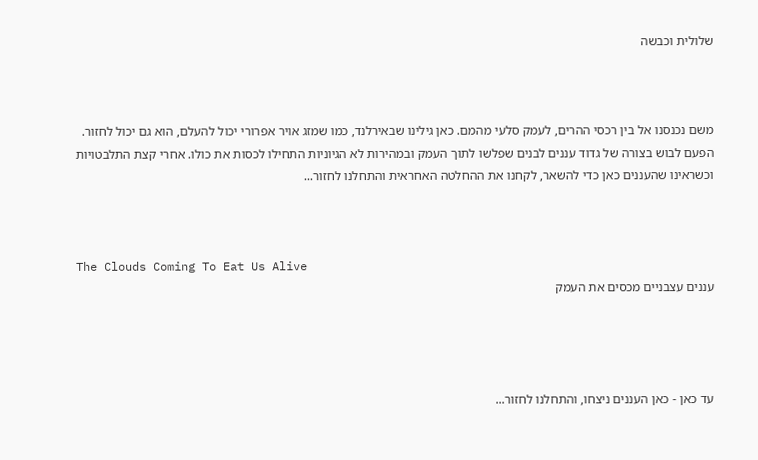שלולית וכבשה



משם נכנסנו אל בין רכסי ההרים, לעמק סלעי מהמם. כאן גילינו שבאירלנד, כמו שמזג אויר אפרורי יכול להעלם, הוא גם יכול לחזור. הפעם לבוש בצורה של גדוד עננים לבנים שפלשו לתוך העמק ובמהירות לא הגיוניות התחילו לכסות את כולו. אחרי קצת התלבטויות וכשראינו שהעננים כאן כדי להשאר, לקחנו את ההחלטה האחראית והתחלנו לחזור...



The Clouds Coming To Eat Us Alive
עננים עצבניים מכסים את העמק




עד כאן - כאן העננים ניצחו, והתחלנו לחזור...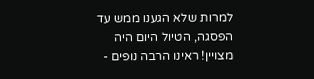למרות שלא הגענו ממש עד הפסגה, הטיול היום היה מצויין! ראינו הרבה נופים -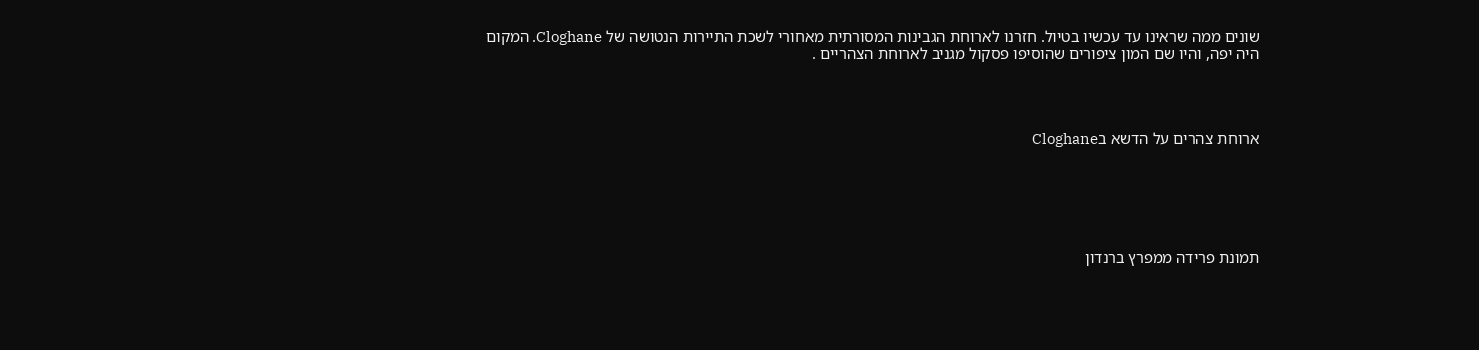שונים ממה שראינו עד עכשיו בטיול. חזרנו לארוחת הגבינות המסורתית מאחורי לשכת התיירות הנטושה של Cloghane. המקום היה יפה, והיו שם המון ציפורים שהוסיפו פסקול מגניב לארוחת הצהריים .




ארוחת צהרים על הדשא בCloghane






תמונת פרידה ממפרץ ברנדון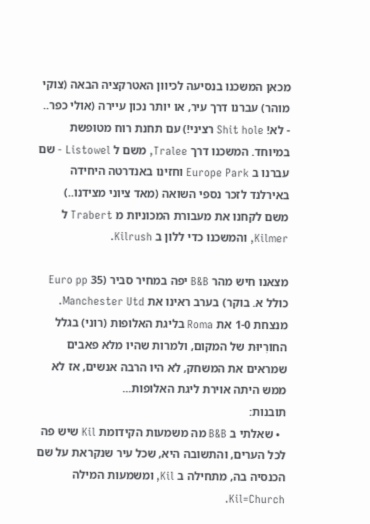מכאן המשכנו בנסיעה לכיוון האטרקציה הבאה (צוקי מוהר) עברנו דרך עיר, או יותר נכון עיירה (אולי כפר.. - לא! Shit hole רציני!) עם תחנת רוח מטופשת במיוחד. המשכנו דרך Tralee, משם ל Listowel - שם עברנו ב Europe Park וחזינו באנדרטה היחידה באירלנד לזכר נספי השואה (מאד ציוני מצידנו..) משם לקחנו את מעבורת המכוניות מ Trabert ל Kilmer, והמשכנו כדי ללון ב Kilrush.

מצאנו חיש מהר B&B יפה במחיר סביר (35 Euro pp כולל א. בוקר) בערב ראינו את Manchester Utd. מנצחת 1-0 את Roma בליגת האלופות (רוני) בגלל החוֹרִיוּת של המקום, ולמרות שהיו מלא פאבים שמראים את המשחק, לא היו הרבה אנשים, אז לא ממש היתה אוירת ליגת האלופות...
תובנות:
  • שאלתי ב B&B מה משמעות הקידומת Kil שיש פה לכל הערים, והתשובה היא, שכל עיר שנקראת על שם הכנסיה בה, מתחילה ב Kil, ומשמעות המילה Kil=Church.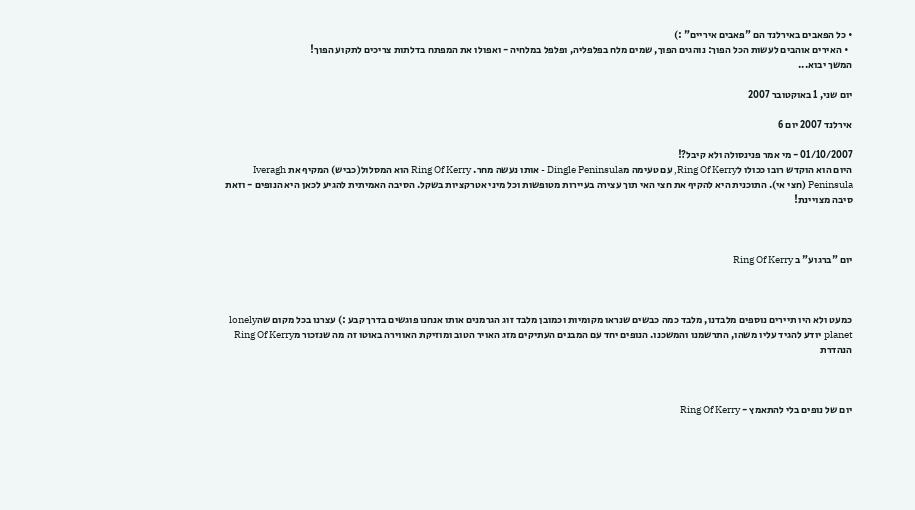• כל הפאבים באירלנד הם "פאבים איריים" :)
  • האירים אוהבים לעשות הכל הפוך: נוהגים הפוך, שמים מלח בפלפליה, ופלפל במלחיה - ואפולו את המפתח בדלתות צריכים לתקוע הפוך!
המשך יבוא...

יום שני, 1 באוקטובר 2007

אירלנד 2007 יום 6

01/10/2007 - מי אמר פנינסולה ולא קיבל?!
היום הוא הוקדש רובו ככולו לRing Of Kerry, עם טעימה מDingle Peninsula - אותו נעשה מחר. Ring Of Kerry הוא המסלול(כביש) המקיף את Iveragh Peninsula (חצי אי). התוכנית היא להקיף את חצי האי תוך עצירה בעיירות מטופשות וכל מיני אטרקציות בשקל. הסיבה האמיתית להגיע לכאן היא הנופים - וזאת סיבה מצויינת!



יום "ברגוע" ב Ring Of Kerry



כמעט ולא היו תיירים נוספים מלבדנו, מלבד כמה כבשים שנראו מקומיות וכמובן מלבד זוג הגרמנים אותו אנחנו פוגשים בדרך קבע :) עצרנו בכל מקום שהlonely planet יודע להגיד עליו משהו, התרשמנו והמשכנו. הנופים יחד עם המבנים העתיקים מזג האויר הטוב ומוזיקת האווירה באוטו זה מה שנזכור מRing Of Kerry הנהדרת



יום של נופים בלי להתאמץ - Ring Of Kerry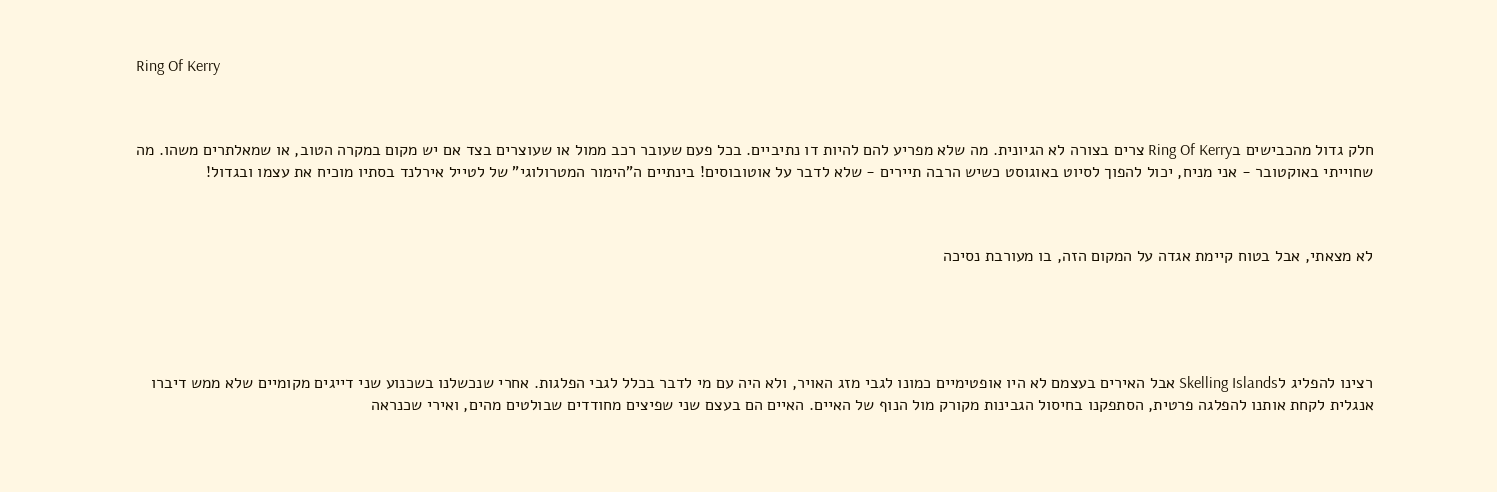Ring Of Kerry



חלק גדול מהכבישים בRing Of Kerry צרים בצורה לא הגיונית. מה שלא מפריע להם להיות דו נתיביים. בכל פעם שעובר רכב ממול או שעוצרים בצד אם יש מקום במקרה הטוב, או שמאלתרים משהו. מה שחוייתי באוקטובר - אני מניח, יכול להפוך לסיוט באוגוסט כשיש הרבה תיירים - שלא לדבר על אוטובוסים! בינתיים ה"הימור המטרולוגי" של לטייל אירלנד בסתיו מוכיח את עצמו ובגדול!



לא מצאתי, אבל בטוח קיימת אגדה על המקום הזה, בו מעורבת נסיכה





רצינו להפליג לSkelling Islands אבל האירים בעצמם לא היו אופטימיים כמונו לגבי מזג האויר, ולא היה עם מי לדבר בכלל לגבי הפלגות. אחרי שנכשלנו בשכנוע שני דייגים מקומיים שלא ממש דיברו אנגלית לקחת אותנו להפלגה פרטית, הסתפקנו בחיסול הגבינות מקורק מול הנוף של האיים. האיים הם בעצם שני שפיצים מחודדים שבולטים מהים, ואירי שכנראה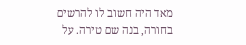מאד היה חשוב לו להרשים בחורה, בנה שם טירה. על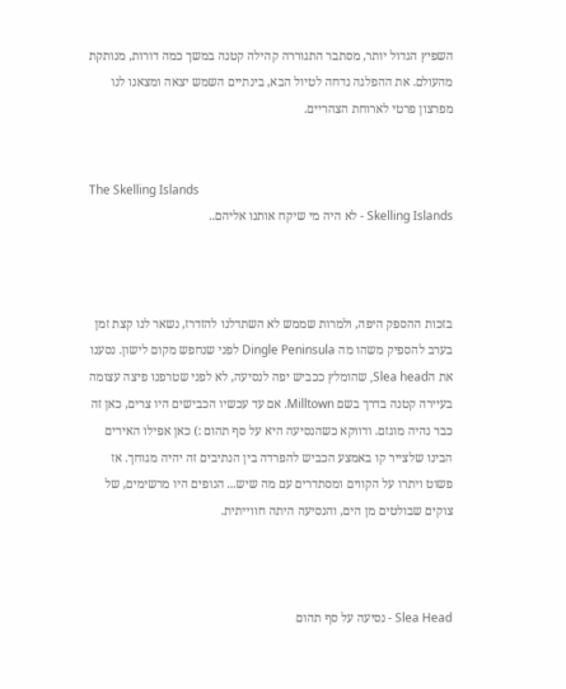השפיץ הגדול יותר, מסתבר התגוררה קהילה קטנה במשך כמה דורות, מנותקת מהעולם. את ההפלגה נדחה לטיול הבא, בינתיים השמש יצאה ומצאנו לנו מפרצון פרטי לארוחת הצהריים.


The Skelling Islands
Skelling Islands - לא היה מי שיקח אותנו אליהם..



בזכות ההספק היפה, ולמרות שממש לא השתדלנו להזדרז, נשאר לנו קצת זמן בערב להספיק משהו מה Dingle Peninsula לפני שנחפש מקום לישון. נסענו את הSlea head, שהומלץ ככביש יפה לנסיעה, לא לפני שטרפנו פיצה עצומה בעיירה קטנה בדרך בשם Milltown. אם עד עכשיו הכבישים היו צרים, כאן זה כבר נהיה מוגזם. ודווקא כשהנסיעה היא על סף תהום :) כאן אפילו האירים הבינו שלצייר קו באמצע הכביש להפרדה בין הנתיבים זה יהיה מגוחך. אז פשוט ויתרו על הקווים ומסתדרים עם מה שיש... הנופים היו מרשימים, של צוקים שבולטים מן הים, והנסיעה היתה חווייתית.



Slea Head - נסיעה על סף תהום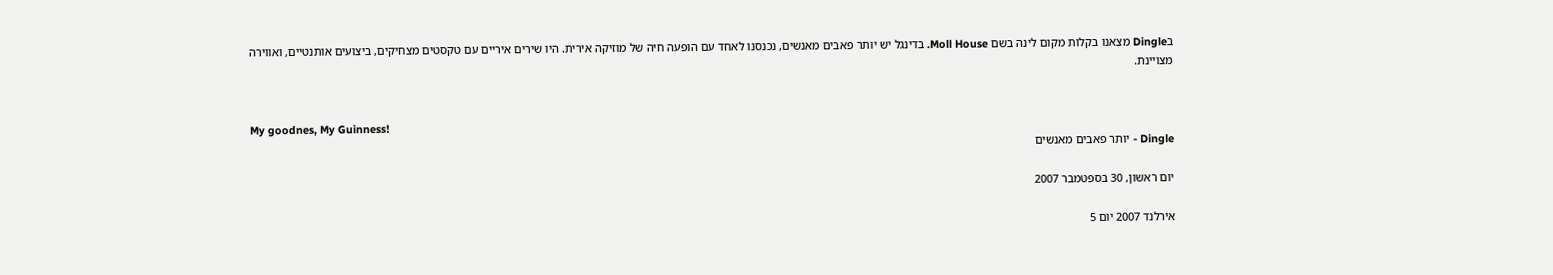בDingle מצאנו בקלות מקום לינה בשם Moll House. בדינגל יש יותר פאבים מאנשים, נכנסנו לאחד עם הופעה חיה של מוזיקה אירית. היו שירים איריים עם טקסטים מצחיקים, ביצועים אותנטיים, ואווירה מצויינת.


My goodnes, My Guinness!
Dingle - יותר פאבים מאנשים

יום ראשון, 30 בספטמבר 2007

אירלנד 2007 יום 5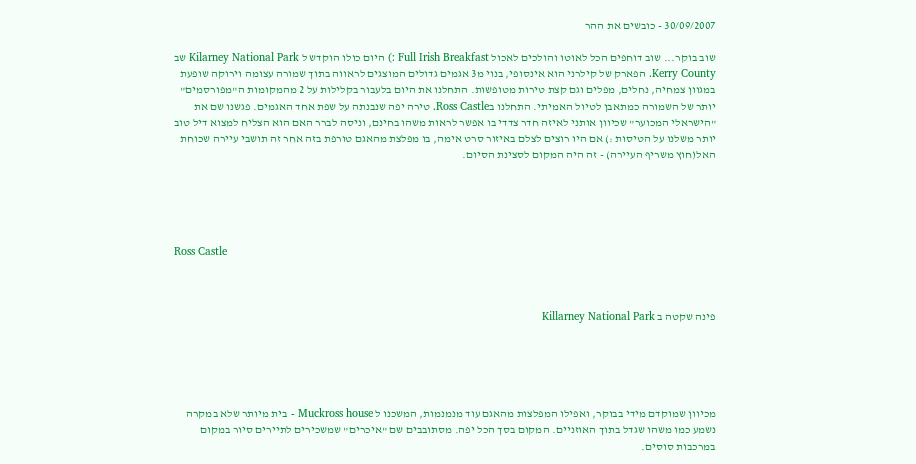30/09/2007 - כובשים את ההר

שוב בוקר... שוב דוחפים הכל לאוטו והולכים לאכול Full Irish Breakfast :) היום כולו הוקדש ל Kilarney National Park שב Kerry County. הפארק של קילרני הוא אינסופי, בנוי מ3 אגמים גדולים המוצגים לראווה בתוך שמורה עצומה וירוקה שופעת במגוון צמחיה, נחלים, מפלים וגם קצת טירות מטופשות. התחלנו את היום בלעבור בקלילות על 2 מהמקומות ה"מפורסמים" יותר של השמורה כמתאבן לטיול האמיתי. התחלנו בRoss Castle. טירה יפה שנבנתה על שפת אחד האגמים. פגשנו שם את "הישראלי המכוער" שכיוון אותני לאיזה חדר צדדי בו אפשר לראות משהו בחינם, וניסה לברר האם הוא הצליח למצוא דיל טוב יותר משלנו על הטיסות :) אם היו רוצים לצלם באיזור סרט אימה, בו מפלצת מהאגם טורפת בזה אחר זה תושבי עיירה שכוחת האל(חוץ משריף העיירה) - זה היה המקום לסצינת הסיום.





Ross Castle



פינה שקטה ב Killarney National Park





מכיוון שמוקדם מידי בבוקר, ואפילו המפלצות מהאגם עוד מנמנמות, המשכנו ל Muckross house - בית מיותר שלא במקרה נשמע כמו משהו שגדל בתוך האוזניים. המקום בסך הכל יפה. מסתובבים שם "איכרים" שמשכירים לתיירים סיור במקום במרכבות סוסים.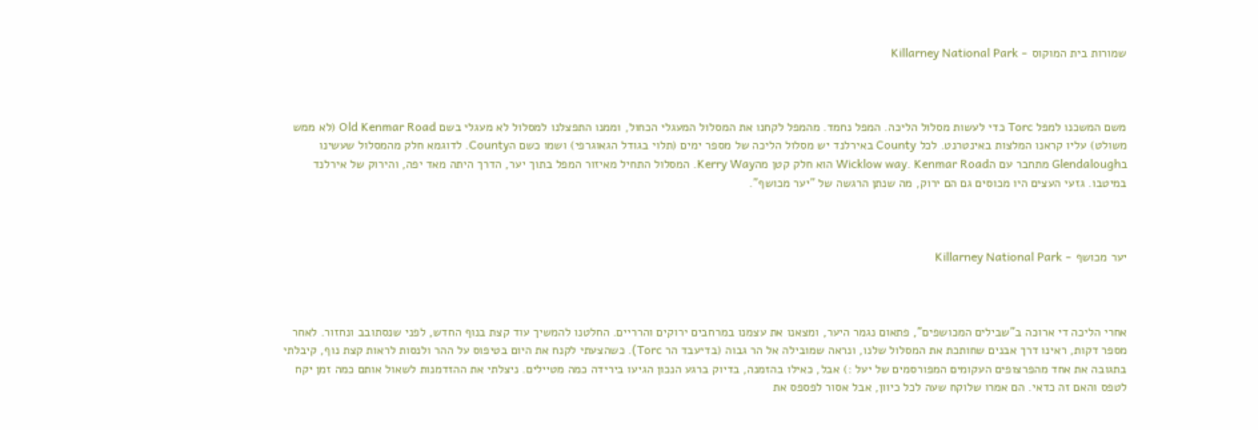שמורות בית המוקוס - Killarney National Park



משם המשכנו למפל Torc כדי לעשות מסלול הליכה. המפל נחמד. מהמפל לקחנו את המסלול המעגלי הכחול, וממנו התפצלנו למסלול לא מעגלי בשם Old Kenmar Road (לא ממש משולט) עליו קראנו המלצות באינטרנט. לכל County באירלנד יש מסלול הליכה של מספר ימים (תלוי בגודל הגאוגרפי) ושמו כשם הCounty. לדוגמא חלק מהמסלול שעשינו בGlendalough מתחבר עם הWicklow way. Kenmar Road הוא חלק קטן מהKerry Way. המסלול התחיל מאיזור המפל בתוך יער, הדרך היתה מאד יפה, והירוק של אירלנד במיטבו. גזעי העצים היו מכוסים גם הם ירוק, מה שנתן הרגשה של "יער מכושף".



יער מכושף - Killarney National Park



אחרי הליכה די ארוכה ב"שבילים המכושפים", פתאום נגמר היער, ומצאנו את עצמנו במרחבים ירוקים והרריים. החלטנו להמשיך עוד קצת בנוף החדש, לפני שנסתובב ונחזור. לאחר מספר דקות, ראינו דרך אבנים שחותכת את המסלול שלנו, ונראה שמובילה אל הר גבוה (בדיעבד הר Torc). כשהצעתי לקנח את היום בטיפוס על ההר ולנסות לראות קצת נוף, קיבלתי בתגובה את אחד מהפרצופים העקומים המפורסמים של יעל :) אבל, כאילו בהזמנה, בדיוק ברגע הנכון הגיעו בירידה כמה מטיילים. ניצלתי את ההזדמנות לשאול אותם כמה זמן יקח לטפס והאם זה כדאי. הם אמרו שלוקח שעה לכל כיוון, אבל אסור לפספס את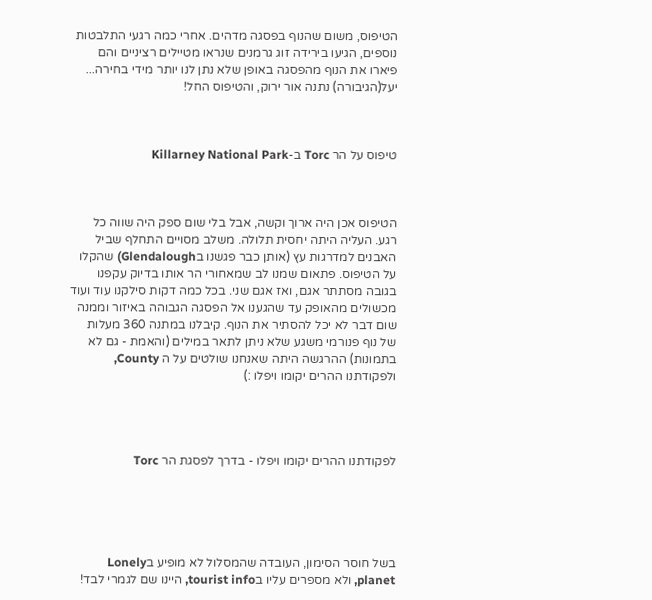הטיפוס, משום שהנוף בפסגה מדהים. אחרי כמה רגעי התלבטות נוספים, הגיעו בירידה זוג גרמנים שנראו מטיילים רציניים והם פיארו את הנוף מהפסגה באופן שלא נתן לנו יותר מידי בחירה... יעל(הגיבורה) נתנה אור ירוק, והטיפוס החל!



טיפוס על הר Torc ב-Killarney National Park



הטיפוס אכן היה ארוך וקשה, אבל בלי שום ספק היה שווה כל רגע. העליה היתה יחסית תלולה. משלב מסויים התחלף שביל האבנים למדרגות עץ (אותן כבר פגשנו בGlendalough) שהקלו על הטיפוס. פתאום שמנו לב שמאחורי הר אותו בדיוק עקפנו בגובה מסתתר אגם, ואז אגם שני. בכל כמה דקות סילקנו עוד ועוד מכשולים מהאופק עד שהגענו אל הפסגה הגבוהה באיזור וממנה שום דבר לא יכל להסתיר את הנוף. קיבלנו במתנה 360 מעלות של נוף פנורמי משגע שלא ניתן לתאר במילים (והאמת - גם לא בתמונות) ההרגשה היתה שאנחנו שולטים על ה County, ולפקודתנו ההרים יקומו ויפלו :)




לפקודתנו ההרים יקומו ויפלו - בדרך לפסגת הר Torc





בשל חוסר הסימון, העובדה שהמסלול לא מופיע בLonely planet, ולא מספרים עליו בtourist info, היינו שם לגמרי לבד!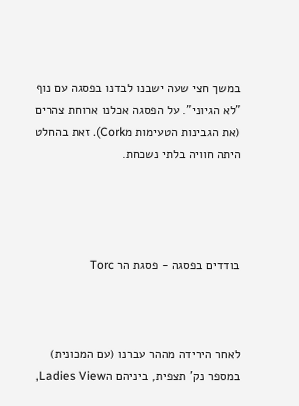במשך חצי שעה ישבנו לבדנו בפסגה עם נוף "לא הגיוני". על הפסגה אכלנו ארוחת צהרים (את הגבינות הטעימות מCork). זאת בהחלט היתה חוויה בלתי נשכחת.




בודדים בפסגה - פסגת הר Torc



לאחר הירידה מההר עברנו (עם המכונית) במספר נק' תצפית, ביניהם הLadies View,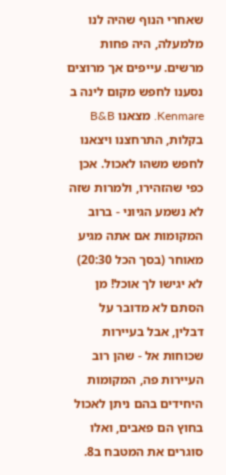שאחרי הנוף שהיה לנו מלמעלה, היה פחות מרשים. עייפים אך מרוצים נסענו לחפש מקום לינה ב Kenmare. מצאנו B&B בקלות, התרחצנו ויצאנו לחפש משהו לאכול. אכן כפי שהזהירו, ולמרות שזה לא נשמע הגיוני - ברוב המקומות אם אתה מגיע מאוחר (בסך הכל 20:30) לא יגישו לך אוכל! מן הסתם לא מדובר על דבלין, אבל בעיירות שכוחות אל - שהן רוב העיירות פה, המקומות היחידים בהם ניתן לאכול בחוץ הם פאבים, ואלו סוגרים את המטבח ב8.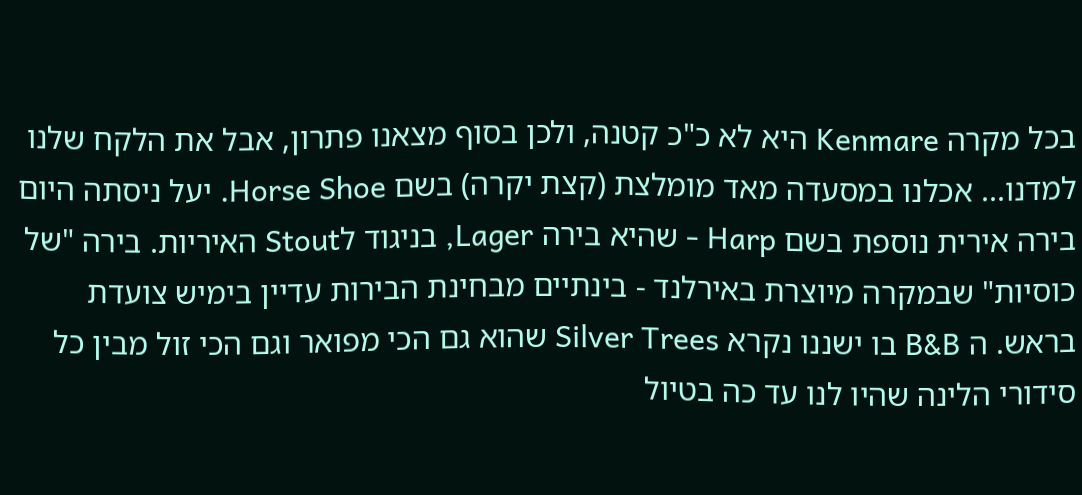בכל מקרה Kenmare היא לא כ"כ קטנה, ולכן בסוף מצאנו פתרון, אבל את הלקח שלנו למדנו... אכלנו במסעדה מאד מומלצת (קצת יקרה) בשם Horse Shoe. יעל ניסתה היום בירה אירית נוספת בשם Harp - שהיא בירה Lager, בניגוד לStout האיריות. בירה "של כוסיות" שבמקרה מיוצרת באירלנד - בינתיים מבחינת הבירות עדיין בימיש צועדת בראש. ה B&B בו ישננו נקרא Silver Trees שהוא גם הכי מפואר וגם הכי זול מבין כל סידורי הלינה שהיו לנו עד כה בטיול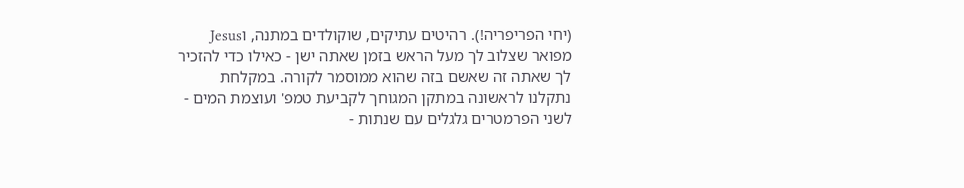(יחי הפריפריה!). רהיטים עתיקים, שוקולדים במתנה, וJesus מפואר שצלוב לך מעל הראש בזמן שאתה ישן - כאילו כדי להזכיר לך שאתה זה שאשם בזה שהוא ממוסמר לקורה. במקלחת נתקלנו לראשונה במתקן המגוחך לקביעת טמפ' ועוצמת המים - לשני הפרמטרים גלגלים עם שנתות -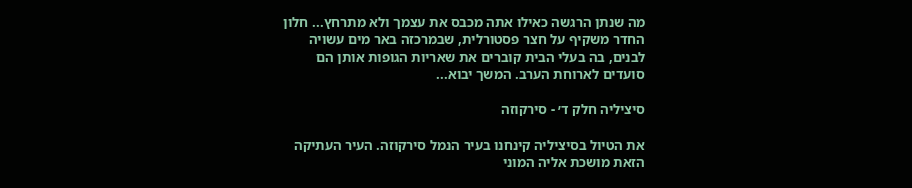מה שנתן הרגשה כאילו אתה מכבס את עצמך ולא מתרחץ... חלון החדר משקיף על חצר פסטורלית, שבמרכזה באר מים עשויה לבנים, בה בעלי הבית קוברים את שאריות הגופות אותן הם סועדים לארוחת הערב. המשך יבוא...

סיציליה חלק ד׳ - סירקוזה

את הטיול בסיציליה קינחנו בעיר הנמל סירקוזה. העיר העתיקה הזאת מושכת אליה המוני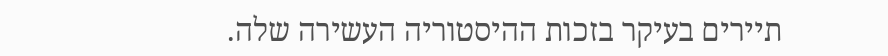תיירים בעיקר בזכות ההיסטוריה העשירה שלה.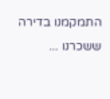התמקמנו בדירה ששכרנו ...